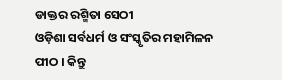ଡାକ୍ତର ରଶ୍ମିତା ସେଠୀ
ଓଡ଼ିଶା ସର୍ବଧର୍ମ ଓ ସଂସ୍କୃତିର ମହାମିଳନ ପୀଠ । କିନ୍ତୁ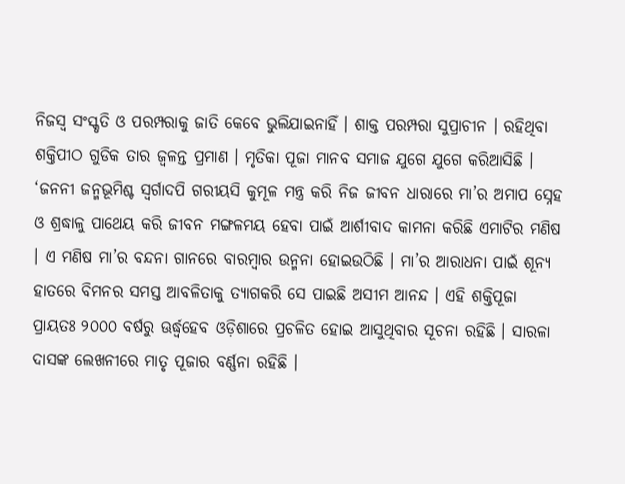ନିଜସ୍ୱ ସଂସ୍କୃତି ଓ ପରମ୍ପରାକୁ ଜାତି କେବେ ଭୁଲିଯାଇନାହିଁ । ଶାକ୍ତ ପରମ୍ପରା ସୁପ୍ରାଚୀନ । ରହିଥିବା ଶକ୍ତିପୀଠ ଗୁଡିକ ତାର ଜ୍ୱଳନ୍ତ ପ୍ରମାଣ । ମୃତିକା ପୂଜା ମାନବ ସମାଜ ଯୁଗେ ଯୁଗେ କରିଆସିଛି । ‘ଜନନୀ ଜନ୍ମଭୂମିଶ୍ଚ ସ୍ୱର୍ଗାଦପି ଗରୀୟସି କୁମୂଳ ମନ୍ତ୍ର କରି ନିଜ ଜୀବନ ଧାରାରେ ମା’ର ଅମାପ ସ୍ନେହ ଓ ଶ୍ରଦ୍ଧାଳୁ ପାଥେୟ କରି ଜୀବନ ମଙ୍ଗଳମୟ ହେବା ପାଇଁ ଆର୍ଶୀବାଦ କାମନା କରିଛି ଏମାଟିର ମଣିଷ । ଏ ମଣିଷ ମା’ର ବନ୍ଦନା ଗାନରେ ବାରମ୍ବାର ଉନ୍ମନା ହୋଇଉଠିଛି । ମା’ର ଆରାଧନା ପାଇଁ ଶୂନ୍ୟ ହାତରେ ବିମନର ସମସ୍ତ ଆବଳିତାକୁ ତ୍ୟାଗକରି ସେ ପାଇଛି ଅସୀମ ଆନନ୍ଦ । ଏହି ଶକ୍ତିପୂଜା ପ୍ରାୟତଃ ୨୦୦୦ ବର୍ଷରୁ ଊର୍ଦ୍ଧ୍ଵହେବ ଓଡ଼ିଶାରେ ପ୍ରଚଳିତ ହୋଇ ଆସୁଥିବାର ସୂଚନା ରହିଛି । ସାରଳା ଦାସଙ୍କ ଲେଖନୀରେ ମାତୃ ପୂଜାର ବର୍ଣ୍ଣନା ରହିଛି ।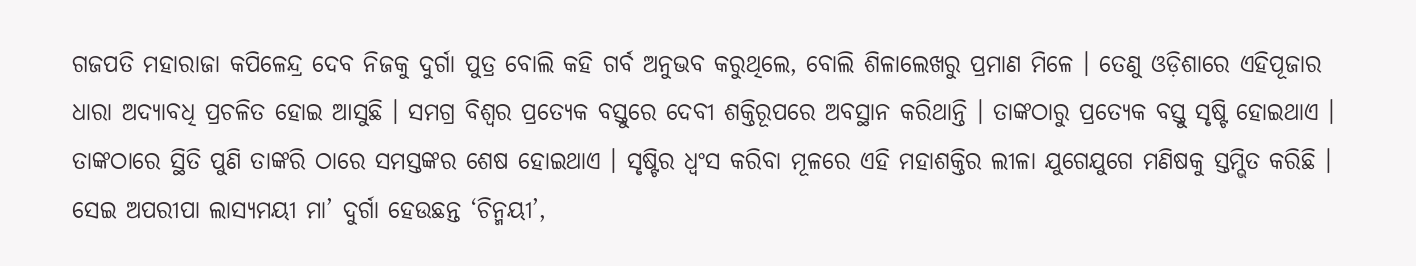ଗଜପତି ମହାରାଜା କପିଳେନ୍ଦ୍ର ଦେବ ନିଜକୁ ଦୁର୍ଗା ପୁତ୍ର ବୋଲି କହି ଗର୍ବ ଅନୁଭବ କରୁଥିଲେ, ବୋଲି ଶିଳାଲେଖରୁ ପ୍ରମାଣ ମିଳେ । ତେଣୁ ଓଡ଼ିଶାରେ ଏହିପୂଜାର ଧାରା ଅଦ୍ୟାବଧି ପ୍ରଚଳିତ ହୋଇ ଆସୁଛି । ସମଗ୍ର ବିଶ୍ୱର ପ୍ରତ୍ୟେକ ବସ୍ତୁରେ ଦେବୀ ଶକ୍ତିରୂପରେ ଅବସ୍ଥାନ କରିଥାନ୍ତି । ତାଙ୍କଠାରୁ ପ୍ରତ୍ୟେକ ବସ୍ତୁ ସୃଷ୍ଟି ହୋଇଥାଏ । ତାଙ୍କଠାରେ ସ୍ଥିତି ପୁଣି ତାଙ୍କରି ଠାରେ ସମସ୍ତଙ୍କର ଶେଷ ହୋଇଥାଏ । ସୃଷ୍ଟିର ଧ୍ୱଂସ କରିବା ମୂଳରେ ଏହି ମହାଶକ୍ତିର ଲୀଳା ଯୁଗେଯୁଗେ ମଣିଷକୁ ସ୍ତମ୍ଭିତ କରିଛି । ସେଇ ଅପରୀପା ଲାସ୍ୟମୟୀ ମା’ ଦୁର୍ଗା ହେଉଛନ୍ତ ‘ଚିନ୍ମୟୀ’,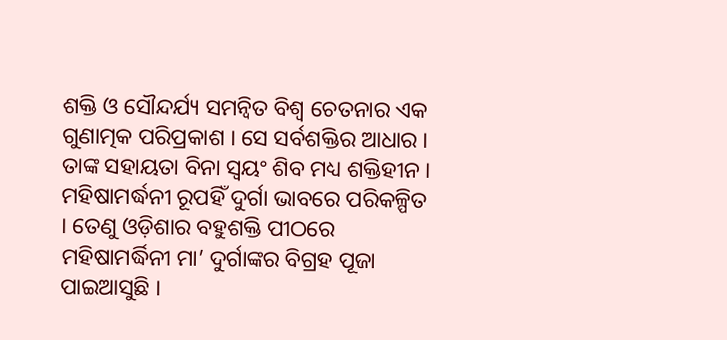ଶକ୍ତି ଓ ସୌନ୍ଦର୍ଯ୍ୟ ସମନ୍ୱିତ ବିଶ୍ୱ ଚେତନାର ଏକ ଗୁଣାତ୍ମକ ପରିପ୍ରକାଶ । ସେ ସର୍ବଶକ୍ତିର ଆଧାର । ତାଙ୍କ ସହାୟତା ବିନା ସ୍ୱୟଂ ଶିବ ମଧ୍ୟ ଶକ୍ତିହୀନ । ମହିଷାମର୍ଦ୍ଧନୀ ରୂପହିଁ ଦୁର୍ଗା ଭାବରେ ପରିକଳ୍ପିତ । ତେଣୁ ଓଡ଼ିଶାର ବହୁଶକ୍ତି ପୀଠରେ ମହିଷାମର୍ଦ୍ଧିନୀ ମା’ ଦୁର୍ଗାଙ୍କର ବିଗ୍ରହ ପୂଜା ପାଇଆସୁଛି ।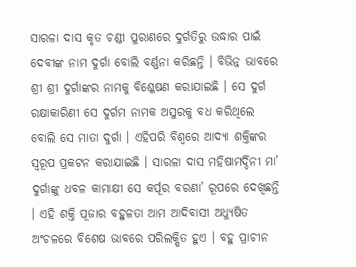ସାରଳା ଦାସ କୃତ ଚଣ୍ଡୀ ପୁରାଣରେ ଦୁର୍ଗତିରୁ ଉଦ୍ଧାର ପାଇଁ ଦେବୀଙ୍କ ନାମ ଦୁର୍ଗା ବୋଲି ବର୍ଣ୍ଣନା କରିଛନ୍ତି । ବିଭିନ୍ନ ଭାବରେ ଶ୍ରୀ ଶ୍ରୀ ଦୁର୍ଗାଙ୍କର ନାମକୁ ବିଶ୍ଳେଷଣ କରାଯାଇଛି । ସେ ଦୁର୍ଗ ରକ୍ଷାକାରିଣୀ ସେ ଦୁର୍ଗମ ନାମକ ଅସୁରକୁ ବଧ କରିଥିଲେ ବୋଲି ସେ ମାତା ଦୁର୍ଗା । ଏହିପରି ବିଶ୍ୱରେ ଆଦ୍ୟା ଶକ୍ତିଙ୍କର ସ୍ୱରୂପ ପ୍ରକଟନ କରାଯାଇଛି । ସାରଳା ଦାସ ମହିଷାମର୍ଦ୍ଦିନୀ ମା’ ଦୁର୍ଗାଙ୍କୁ ଧବଳ କାମାକ୍ଷୀ ସେ କର୍ପୂର ବରଣା’ ରୂପରେ ଦେଖିଛନ୍ତି । ଏହି ଶକ୍ତି ପୂଜାର ବହୁଳତା ଆମ ଆଦିବାସୀ ଅଧ୍ୟୁଷିତ ଅଂଚଳରେ ବିଶେଷ ଭାବରେ ପରିଲକ୍ଷିତ ହୁଏ । ବହୁ ପ୍ରାଚୀନ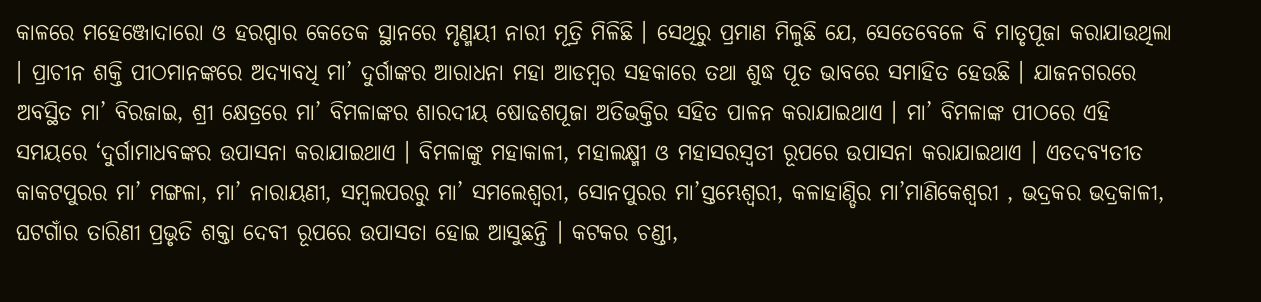କାଳରେ ମହେଞ୍ଜୋଦାରୋ ଓ ହରପ୍ପାର କେତେକ ସ୍ଥାନରେ ମୃଣ୍ମୟୀ ନାରୀ ମୂତ୍ରି ମିଳିଛି । ସେଥିରୁ ପ୍ରମାଣ ମିଳୁଛି ଯେ, ସେତେବେଳେ ବି ମାତୃପୂଜା କରାଯାଉଥିଲା । ପ୍ରାଚୀନ ଶକ୍ତି ପୀଠମାନଙ୍କରେ ଅଦ୍ୟାବଧି ମା’ ଦୁର୍ଗାଙ୍କର ଆରାଧନା ମହା ଆଡମ୍ବର ସହକାରେ ତଥା ଶୁଦ୍ଧ ପୂତ ଭାବରେ ସମାହିତ ହେଉଛି । ଯାଜନଗରରେ ଅବସ୍ଥିତ ମା’ ବିରଜାଇ, ଶ୍ରୀ କ୍ଷେତ୍ରରେ ମା’ ବିମଳାଙ୍କର ଶାରଦୀୟ ଷୋଢଶପୂଜା ଅତିଭକ୍ତିର ସହିତ ପାଳନ କରାଯାଇଥାଏ । ମା’ ବିମଳାଙ୍କ ପୀଠରେ ଏହି ସମୟରେ ‘ଦୁର୍ଗାମାଧବଙ୍କର ଉପାସନା କରାଯାଇଥାଏ । ବିମଳାଙ୍କୁ ମହାକାଳୀ, ମହାଲକ୍ଷ୍ମୀ ଓ ମହାସରସ୍ୱତୀ ରୂପରେ ଉପାସନା କରାଯାଇଥାଏ । ଏତଦବ୍ୟତୀତ କାକଟପୁରର ମା’ ମଙ୍ଗଳା, ମା’ ନାରାୟଣୀ, ସମ୍ବଲପରରୁ ମା’ ସମଲେଶ୍ୱରୀ, ସୋନପୁରର ମା’ସ୍ତମ୍ଭେଶ୍ୱରୀ, କଳାହାଣ୍ଡିର ମା’ମାଣିକେଶ୍ୱରୀ , ଭଦ୍ରକର ଭଦ୍ରକାଳୀ, ଘଟଗାଁର ତାରିଣୀ ପ୍ରଭୃତି ଶକ୍ତା ଦେବୀ ରୂପରେ ଉପାସତା ହୋଇ ଆସୁଛନ୍ତି । କଟକର ଚଣ୍ଡୀ,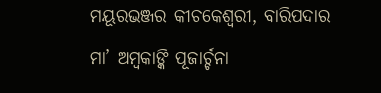ମୟୂରଭଞ୍ଜର କୀଚକେଶ୍ୱରୀ, ବାରିପଦାର ମା’ ଅମ୍ବକାଙ୍କି ପୂଜାର୍ଚ୍ଚନା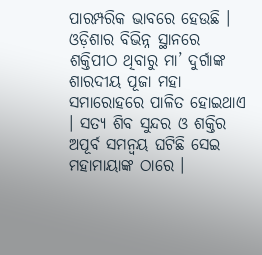ପାରମ୍ପରିକ ଭାବରେ ହେଉଛି । ଓଡ଼ିଶାର ବିଭିନ୍ନ ସ୍ଥାନରେ ଶକ୍ତିପୀଠ ଥିବାରୁ ମା’ ଦୁର୍ଗାଙ୍କ ଶାରଦୀୟ ପୂଜା ମହା ସମାରୋହରେ ପାଳିତ ହୋଇଥାଏ । ସତ୍ୟ ଶିବ ସୁନ୍ଦର ଓ ଶକ୍ତିର ଅପୂର୍ବ ସମନ୍ୱୟ ଘଟିଛି ସେଇ ମହାମାୟାଙ୍କ ଠାରେ ।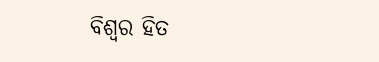ବିଶ୍ୱର ହିତ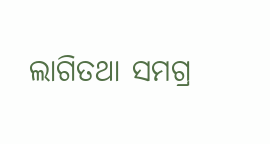ଲାଗିତଥା ସମଗ୍ର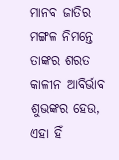ମାନବ ଜାତିର ମଙ୍ଗଳ ନିମନ୍ତେ ତାଙ୍କର ଶରତ କାଳୀନ ଆବିର୍ଭାବ ଶୁଭଙ୍କର ହେଉ, ଏହା ହିଁ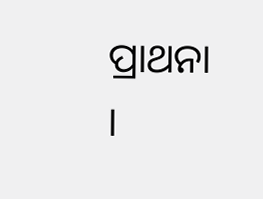ପ୍ରାଥନା ।